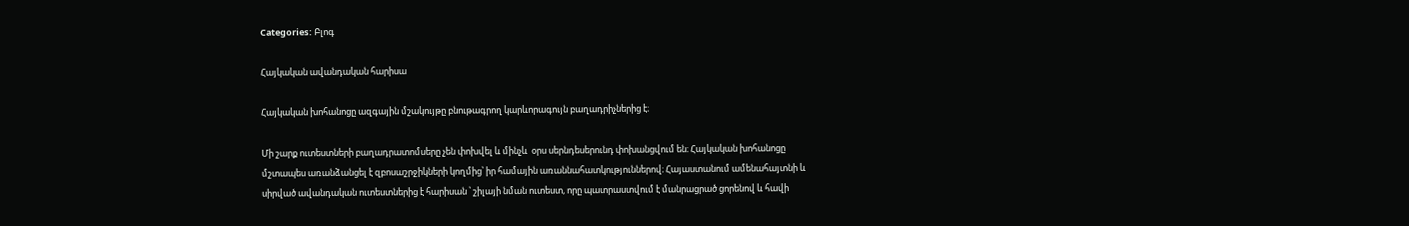Categories: Բլոգ

Հայկական ավանդական հարիսա

Հայկական խոհանոցը ազգային մշակույթը բնութագրող կարևորագույն բաղադրիչներից է։

Մի շարք ուտեստների բաղադրատոմսերը չեն փոխվել և մինչև  օրս սերնդեսերունդ փոխանցվում են։ Հայկական խոհանոցը մշտապես առանձանցել է զբոսաշրջիկների կողմից՝ իր համային առաննահատկություններով։ Հայաստանում ամենահայտնի և սիրված ավանդական ուտեստներից է հարիսան ՝ շիլայի նման ուտեստ, որը պատրաստվում է մանրացրած ցորենով և հավի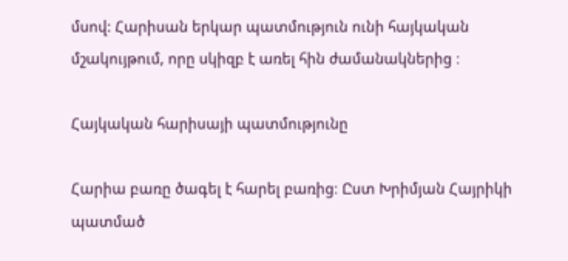մսով: Հարիսան երկար պատմություն ունի հայկական մշակույթում, որը սկիզբ է առել հին ժամանակներից ։

Հայկական հարիսայի պատմությունը

Հարիա բառը ծագել է հարել բառից։ Ըստ Խրիմյան Հայրիկի պատմած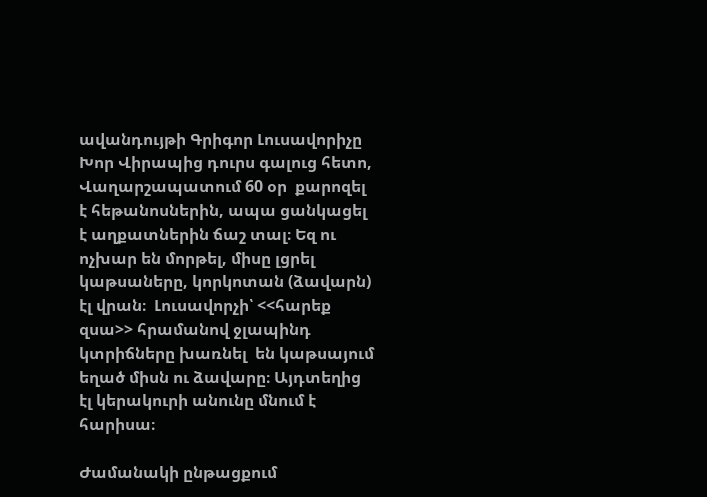ավանդույթի Գրիգոր Լուսավորիչը Խոր Վիրապից դուրս գալուց հետո, Վաղարշապատում 60 օր  քարոզել  է հեթանոսներին, ապա ցանկացել է աղքատներին ճաշ տալ։ Եզ ու ոչխար են մորթել, միսը լցրել կաթսաները, կորկոտան (ձավարն) էլ վրան։  Լուսավորչի՝ <<հարեք զսա>> հրամանով ջլապինդ  կտրիճները խառնել  են կաթսայում եղած միսն ու ձավարը։ Այդտեղից էլ կերակուրի անունը մնում է հարիսա։

Ժամանակի ընթացքում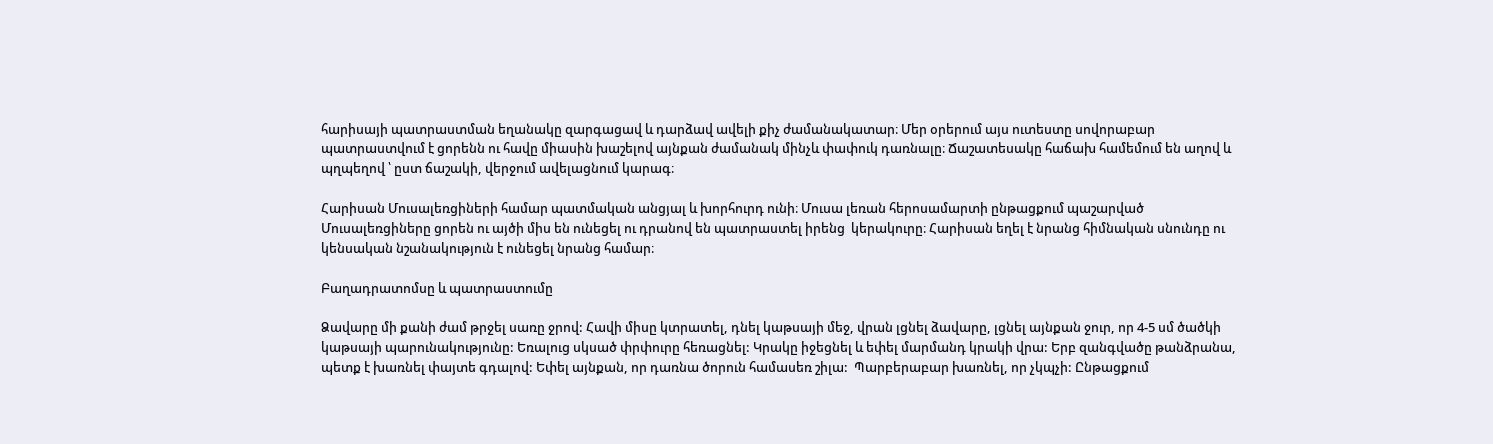հարիսայի պատրաստման եղանակը զարգացավ և դարձավ ավելի քիչ ժամանակատար։ Մեր օրերում այս ուտեստը սովորաբար պատրաստվում է ցորենն ու հավը միասին խաշելով այնքան ժամանակ մինչև փափուկ դառնալը։ Ճաշատեսակը հաճախ համեմում են աղով և պղպեղով ՝ ըստ ճաշակի, վերջում ավելացնում կարագ։

Հարիսան Մուսալեռցիների համար պատմական անցյալ և խորհուրդ ունի։ Մուսա լեռան հերոսամարտի ընթացքում պաշարված Մուսալեռցիները ցորեն ու այծի միս են ունեցել ու դրանով են պատրաստել իրենց  կերակուրը։ Հարիսան եղել է նրանց հիմնական սնունդը ու կենսական նշանակություն է ունեցել նրանց համար։

Բաղադրատոմսը և պատրաստումը

Ձավարը մի քանի ժամ թրջել սառը ջրով: Հավի միսը կտրատել, դնել կաթսայի մեջ, վրան լցնել ձավարը, լցնել այնքան ջուր, որ 4-5 սմ ծածկի կաթսայի պարունակությունը: Եռալուց սկսած փրփուրը հեռացնել: Կրակը իջեցնել և եփել մարմանդ կրակի վրա: Երբ զանգվածը թանձրանա, պետք է խառնել փայտե գդալով: Եփել այնքան, որ դառնա ծորուն համասեռ շիլա:  Պարբերաբար խառնել, որ չկպչի: Ընթացքում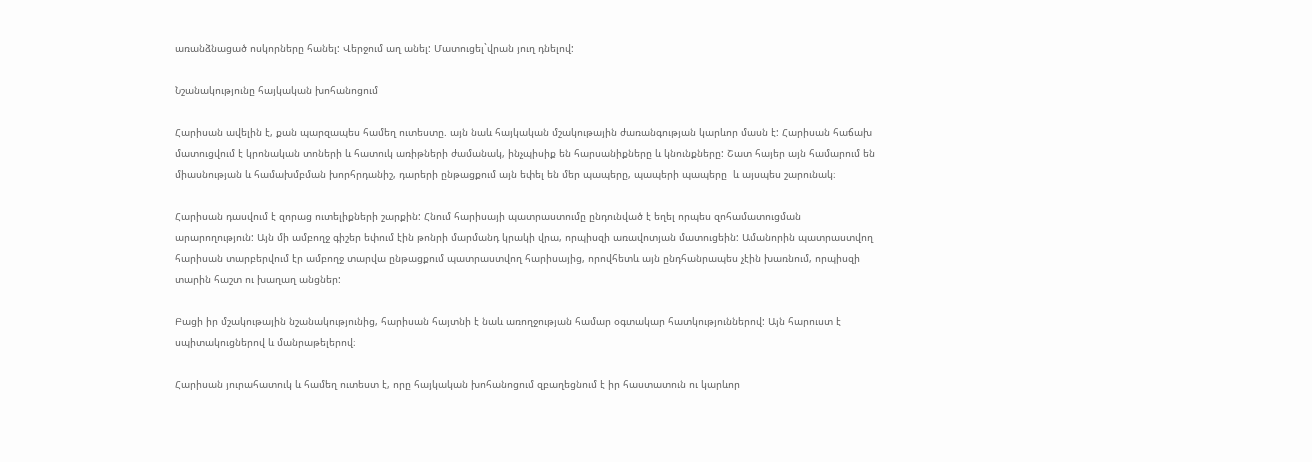առանձնացած ոսկորները հանել: Վերջում աղ անել: Մատուցել`վրան յուղ դնելով:

Նշանակությունը հայկական խոհանոցում

Հարիսան ավելին է, քան պարզապես համեղ ուտեստը. այն նաև հայկական մշակութային ժառանգության կարևոր մասն է: Հարիսան հաճախ մատուցվում է կրոնական տոների և հատուկ առիթների ժամանակ, ինչպիսիք են հարսանիքները և կնունքները: Շատ հայեր այն համարում են միասնության և համախմբման խորհրդանիշ, դարերի ընթացքում այն եփել են մեր պապերը, պապերի պապերը  և այսպես շարունակ։

Հարիսան դասվում է զորաց ուտելիքների շարքին: Հնում հարիսայի պատրաստումը ընդունված է եղել որպես զոհամատուցման արարողություն: Այն մի ամբողջ գիշեր եփում էին թոնրի մարմանդ կրակի վրա, որպիսզի առավոտյան մատուցեին: Ամանորին պատրաստվող հարիսան տարբերվում էր ամբողջ տարվա ընթացքում պատրաստվող հարիսայից, որովհետև այն ընդհանրապես չէին խառնում, որպիսզի տարին հաշտ ու խաղաղ անցներ:

Բացի իր մշակութային նշանակությունից, հարիսան հայտնի է նաև առողջության համար օգտակար հատկություններով: Այն հարուստ է սպիտակուցներով և մանրաթելերով։

Հարիսան յուրահատուկ և համեղ ուտեստ է, որը հայկական խոհանոցում զբաղեցնում է իր հաստատուն ու կարևոր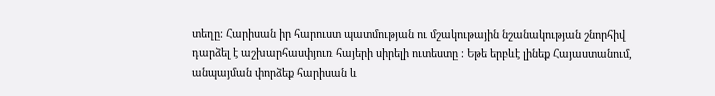տեղը։ Հարիսան իր հարուստ պատմության ու մշակութային նշանակության շնորհիվ դարձել է աշխարհասփյուռ հայերի սիրելի ուտեստը ։ Եթե երբևէ լինեք Հայաստանում, անպայման փորձեք հարիսան և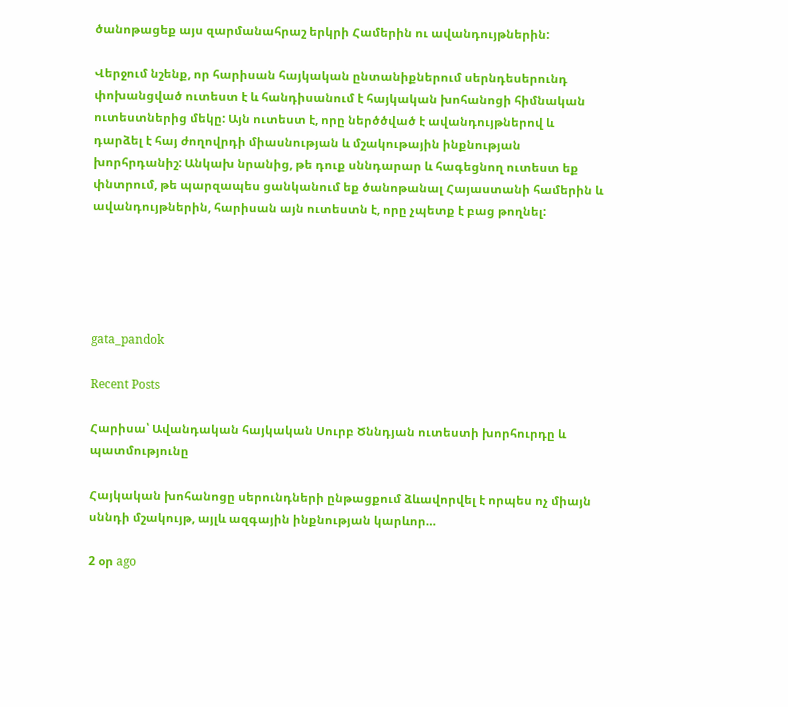ծանոթացեք այս զարմանահրաշ երկրի Համերին ու ավանդույթներին:

Վերջում նշենք, որ հարիսան հայկական ընտանիքներում սերնդեսերունդ փոխանցված ուտեստ է և հանդիսանում է հայկական խոհանոցի հիմնական ուտեստներից մեկը: Այն ուտեստ է, որը ներծծված է ավանդույթներով և դարձել է հայ ժողովրդի միասնության և մշակութային ինքնության խորհրդանիշ: Անկախ նրանից, թե դուք սննդարար և հագեցնող ուտեստ եք փնտրում, թե պարզապես ցանկանում եք ծանոթանալ Հայաստանի համերին և ավանդույթներին, հարիսան այն ուտեստն է, որը չպետք է բաց թողնել:





gata_pandok

Recent Posts

Հարիսա՝ Ավանդական հայկական Սուրբ Ծննդյան ուտեստի խորհուրդը և պատմությունը

Հայկական խոհանոցը սերունդների ընթացքում ձևավորվել է որպես ոչ միայն սննդի մշակույթ, այլև ազգային ինքնության կարևոր…

2 օր ago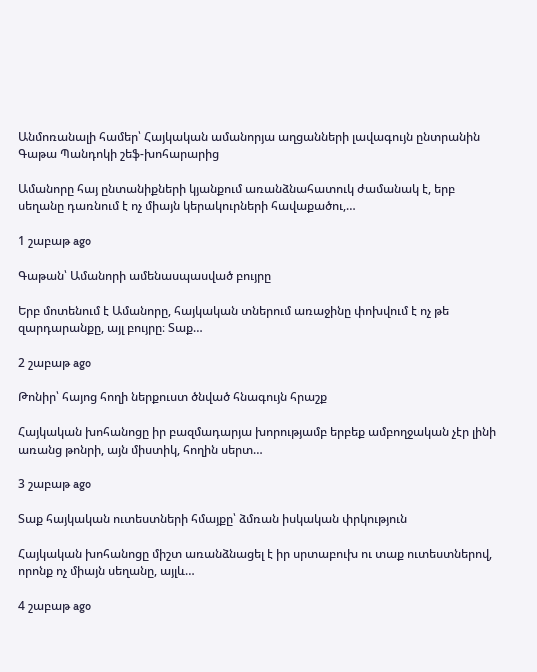Անմոռանալի համեր՝ Հայկական ամանորյա աղցանների լավագույն ընտրանին Գաթա Պանդոկի շեֆ-խոհարարից

Ամանորը հայ ընտանիքների կյանքում առանձնահատուկ ժամանակ է, երբ սեղանը դառնում է ոչ միայն կերակուրների հավաքածու,…

1 շաբաթ ago

Գաթան՝ Ամանորի ամենասպասված բույրը

Երբ մոտենում է Ամանորը, հայկական տներում առաջինը փոխվում է ոչ թե զարդարանքը, այլ բույրը։ Տաք…

2 շաբաթ ago

Թոնիր՝ հայոց հողի ներքուստ ծնված հնագույն հրաշք

Հայկական խոհանոցը իր բազմադարյա խորությամբ երբեք ամբողջական չէր լինի առանց թոնրի, այն միստիկ, հողին սերտ…

3 շաբաթ ago

Տաք հայկական ուտեստների հմայքը՝ ձմռան իսկական փրկություն

Հայկական խոհանոցը միշտ առանձնացել է իր սրտաբուխ ու տաք ուտեստներով, որոնք ոչ միայն սեղանը, այլև…

4 շաբաթ ago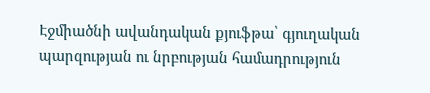Էջմիածնի ավանդական քյուֆթա՝ գյուղական պարզության ու նրբության համադրություն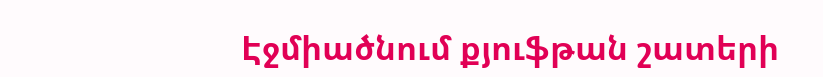Էջմիածնում քյուֆթան շատերի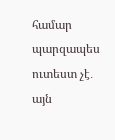համար պարզապես ուտեստ չէ․ այն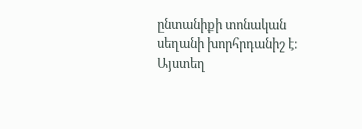ընտանիքի տոնական սեղանի խորհրդանիշ է։ Այստեղ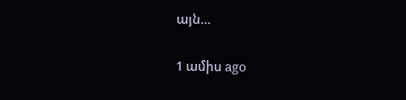այն…

1 ամիս ago